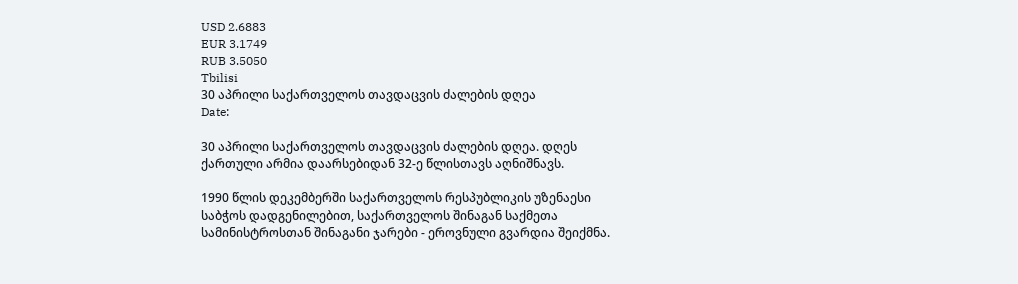USD 2.6883
EUR 3.1749
RUB 3.5050
Tbilisi
30 აპრილი საქართველოს თავდაცვის ძალების დღეა
Date:

30 აპრილი საქართველოს თავდაცვის ძალების დღეა. დღეს ქართული არმია დაარსებიდან 32-ე წლისთავს აღნიშნავს.

1990 წლის დეკემბერში საქართველოს რესპუბლიკის უზენაესი საბჭოს დადგენილებით, საქართველოს შინაგან საქმეთა სამინისტროსთან შინაგანი ჯარები - ეროვნული გვარდია შეიქმნა.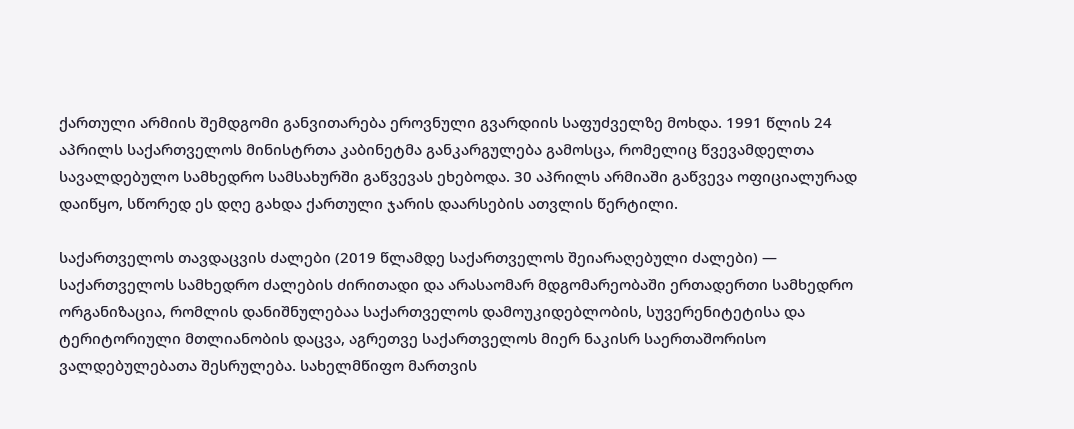ქართული არმიის შემდგომი განვითარება ეროვნული გვარდიის საფუძველზე მოხდა. 1991 წლის 24 აპრილს საქართველოს მინისტრთა კაბინეტმა განკარგულება გამოსცა, რომელიც წვევამდელთა სავალდებულო სამხედრო სამსახურში გაწვევას ეხებოდა. 30 აპრილს არმიაში გაწვევა ოფიციალურად დაიწყო, სწორედ ეს დღე გახდა ქართული ჯარის დაარსების ათვლის წერტილი.

საქართველოს თავდაცვის ძალები (2019 წლამდე საქართველოს შეიარაღებული ძალები) — საქართველოს სამხედრო ძალების ძირითადი და არასაომარ მდგომარეობაში ერთადერთი სამხედრო ორგანიზაცია, რომლის დანიშნულებაა საქართველოს დამოუკიდებლობის, სუვერენიტეტისა და ტერიტორიული მთლიანობის დაცვა, აგრეთვე საქართველოს მიერ ნაკისრ საერთაშორისო ვალდებულებათა შესრულება. სახელმწიფო მართვის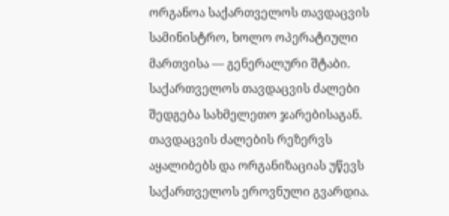ორგანოა საქართველოს თავდაცვის სამინისტრო, ხოლო ოპერატიული მართვისა — გენერალური შტაბი. საქართველოს თავდაცვის ძალები შედგება სახმელეთო ჯარებისაგან. თავდაცვის ძალების რეზერვს აყალიბებს და ორგანიზაციას უწევს საქართველოს ეროვნული გვარდია.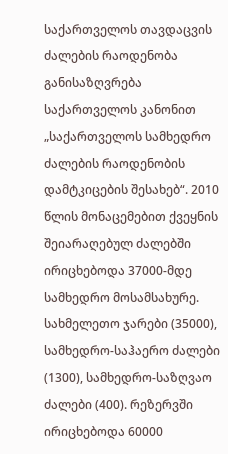საქართველოს თავდაცვის ძალების რაოდენობა განისაზღვრება საქართველოს კანონით „საქართველოს სამხედრო ძალების რაოდენობის დამტკიცების შესახებ“. 2010 წლის მონაცემებით ქვეყნის შეიარაღებულ ძალებში ირიცხებოდა 37000-მდე სამხედრო მოსამსახურე. სახმელეთო ჯარები (35000), სამხედრო-საჰაერო ძალები (1300), სამხედრო-საზღვაო ძალები (400). რეზერვში ირიცხებოდა 60000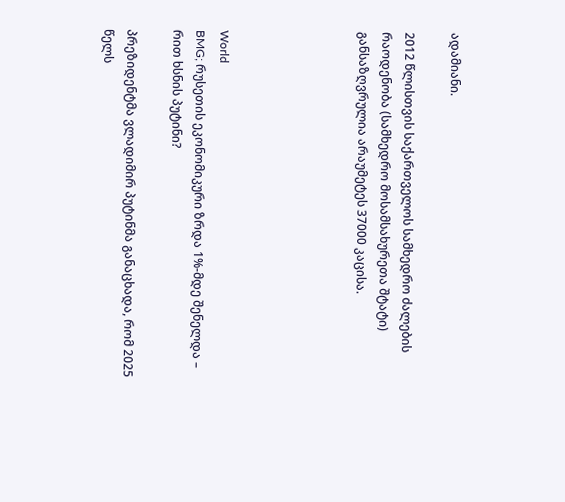ადამიანი.

2012 წლისთვის საქართველოს სამხედრო ძალების რაოდენობა (სამხედრო მოსამსახურეთა შტატი) განსაზღვრულია არაუმეტეს 37000 კაცისა.





World
BMG; რუსეთის ეკონომიკური ზრდა 1%-მდე შენელდა – რით ხსნის პუტინი?

პრეზიდენტმა ვლადიმირ პუტინმა განაცხადა, რომ 2025 წელს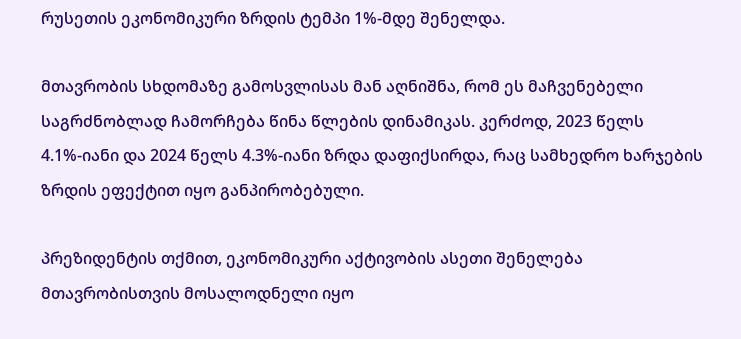რუსეთის ეკონომიკური ზრდის ტემპი 1%-მდე შენელდა.

მთავრობის სხდომაზე გამოსვლისას მან აღნიშნა, რომ ეს მაჩვენებელი საგრძნობლად ჩამორჩება წინა წლების დინამიკას. კერძოდ, 2023 წელს 4.1%-იანი და 2024 წელს 4.3%-იანი ზრდა დაფიქსირდა, რაც სამხედრო ხარჯების ზრდის ეფექტით იყო განპირობებული.

პრეზიდენტის თქმით, ეკონომიკური აქტივობის ასეთი შენელება მთავრობისთვის მოსალოდნელი იყო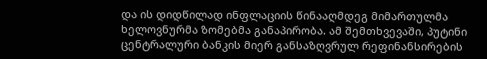და ის დიდწილად ინფლაციის წინააღმდეგ მიმართულმა ხელოვნურმა ზომებმა განაპირობა. ამ შემთხვევაში, პუტინი ცენტრალური ბანკის მიერ განსაზღვრულ რეფინანსირების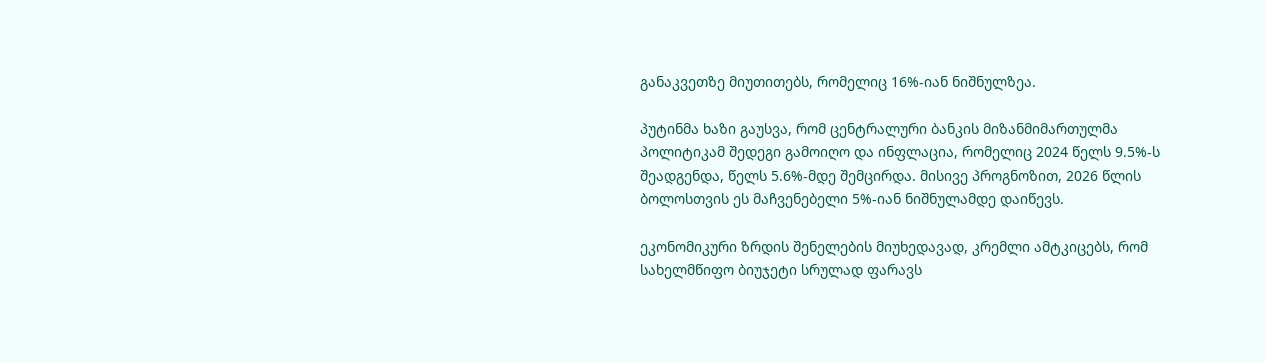განაკვეთზე მიუთითებს, რომელიც 16%-იან ნიშნულზეა.

პუტინმა ხაზი გაუსვა, რომ ცენტრალური ბანკის მიზანმიმართულმა პოლიტიკამ შედეგი გამოიღო და ინფლაცია, რომელიც 2024 წელს 9.5%-ს შეადგენდა, წელს 5.6%-მდე შემცირდა. მისივე პროგნოზით, 2026 წლის ბოლოსთვის ეს მაჩვენებელი 5%-იან ნიშნულამდე დაიწევს.

ეკონომიკური ზრდის შენელების მიუხედავად, კრემლი ამტკიცებს, რომ სახელმწიფო ბიუჯეტი სრულად ფარავს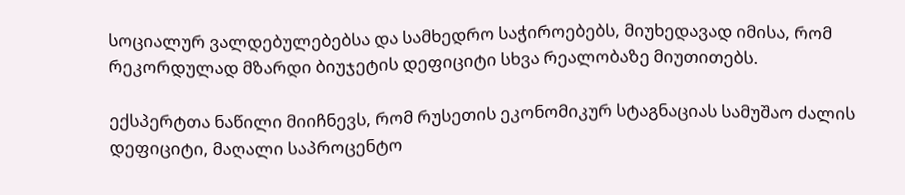სოციალურ ვალდებულებებსა და სამხედრო საჭიროებებს, მიუხედავად იმისა, რომ რეკორდულად მზარდი ბიუჯეტის დეფიციტი სხვა რეალობაზე მიუთითებს.

ექსპერტთა ნაწილი მიიჩნევს, რომ რუსეთის ეკონომიკურ სტაგნაციას სამუშაო ძალის დეფიციტი, მაღალი საპროცენტო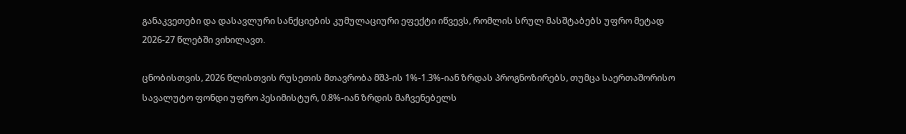განაკვეთები და დასავლური სანქციების კუმულაციური ეფექტი იწვევს, რომლის სრულ მასშტაბებს უფრო მეტად 2026-27 წლებში ვიხილავთ.

ცნობისთვის, 2026 წლისთვის რუსეთის მთავრობა მშპ-ის 1%-1.3%-იან ზრდას პროგნოზირებს, თუმცა საერთაშორისო სავალუტო ფონდი უფრო პესიმისტურ, 0.8%-იან ზრდის მაჩვენებელს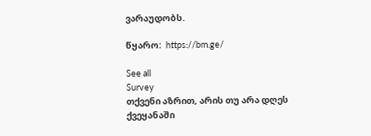ვარაუდობს.

წყარო:  https://bm.ge/

See all
Survey
თქვენი აზრით, არის თუ არა დღეს ქვეყანაში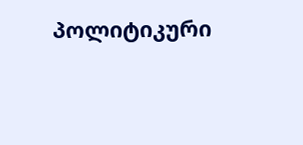პოლიტიკური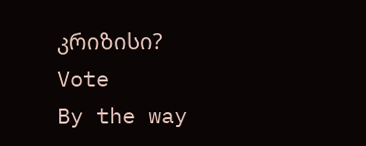კრიზისი?
Vote
By the way